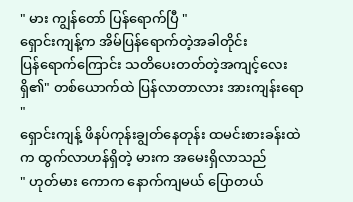" မား ကျွန်တော် ပြန်ရောက်ပြီ "
ရှောင်းကျန့်က အိမ်ပြန်ရောက်တဲ့အခါတိုင်း
ပြန်ရောက်ကြောင်း သတိပေးတတ်တဲ့အကျင့်လေးရှိ၏" တစ်ယောက်ထဲ ပြန်လာတာလား အားကျန်းရော "
ရှောင်းကျန့် ဖိနပ်ကုန်းချွတ်နေတုန်း ထမင်းစားခန်းထဲက ထွက်လာဟန်ရှိတဲ့ မားက အမေးရှိလာသည်
" ဟုတ်မား ကောက နောက်ကျမယ် ပြောတယ်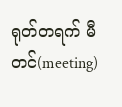ရုတ်တရက် မီတင်(meeting)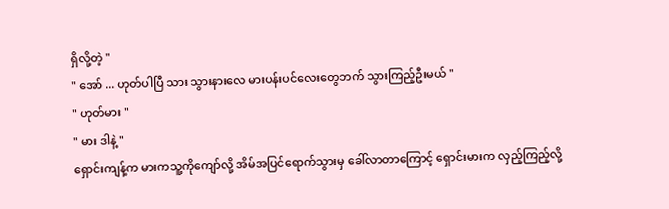ရှိလို့တဲ့ "
" အော် ... ဟုတ်ပါပြီ သား သွားနားလေ မားပန်းပင်လေးတွေဘက် သွားကြည့်ဦးမယ် "
" ဟုတ်မား "
" မား ဒါနဲ့ "
ရှောင်းကျန့်က မားကသူ့ကိုကျော်လို့ အိမ်အပြင်ရောက်သွားမှ ခေါ်လာတာကြောင့် ရှောင်းမားက လှည့်ကြည့်လို့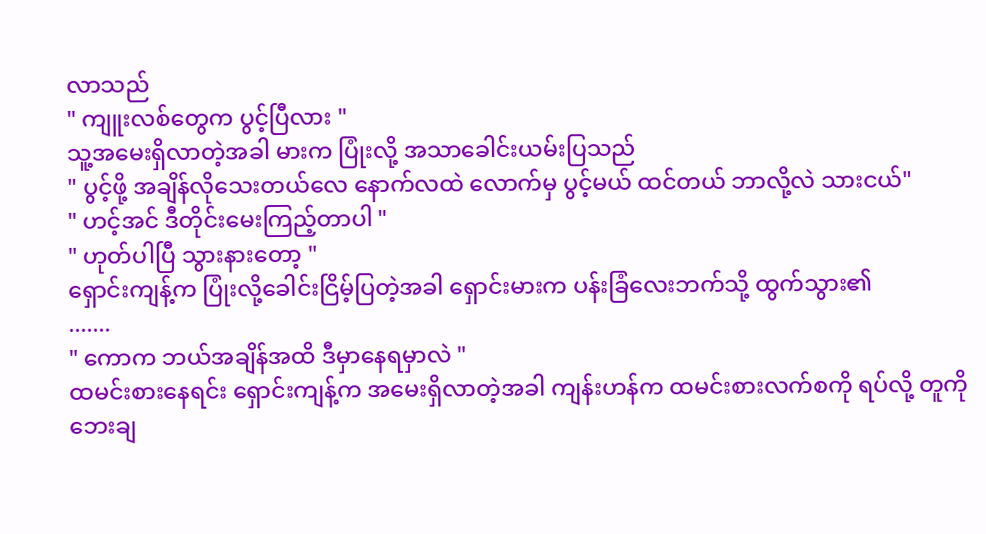လာသည်
" ကျူးလစ်တွေက ပွင့်ပြီလား "
သူ့အမေးရှိလာတဲ့အခါ မားက ပြုံးလို့ အသာခေါင်းယမ်းပြသည်
" ပွင့်ဖို့ အချိန်လိုသေးတယ်လေ နောက်လထဲ လောက်မှ ပွင့်မယ် ထင်တယ် ဘာလို့လဲ သားငယ်"
" ဟင့်အင် ဒီတိုင်းမေးကြည့်တာပါ "
" ဟုတ်ပါပြီ သွားနားတော့ "
ရှောင်းကျန့်က ပြုံးလို့ခေါင်းငြိမ့်ပြတဲ့အခါ ရှောင်းမားက ပန်းခြံလေးဘက်သို့ ထွက်သွား၏
.......
" ကောက ဘယ်အချိန်အထိ ဒီမှာနေရမှာလဲ "
ထမင်းစားနေရင်း ရှောင်းကျန့်က အမေးရှိလာတဲ့အခါ ကျန်းဟန်က ထမင်းစားလက်စကို ရပ်လို့ တူကို ဘေးချ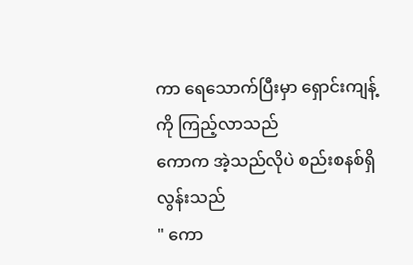ကာ ရေသောက်ပြီးမှာ ရှောင်းကျန့်ကို ကြည့်လာသည်
ကောက အဲ့သည်လိုပဲ စည်းစနစ်ရှိလွန်းသည်
" ကော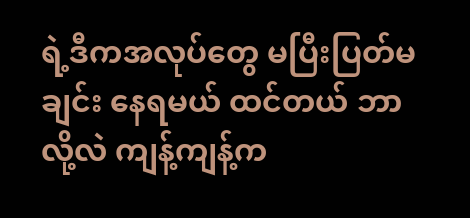ရဲ့ဒီကအလုပ်တွေ မပြီးပြတ်မချင်း နေရမယ် ထင်တယ် ဘာလို့လဲ ကျန့်ကျန့်က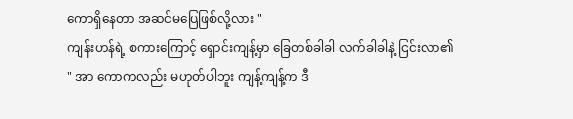ကောရှိနေတာ အဆင်မပြေဖြစ်လို့လား "
ကျန်းဟန်ရဲ့ စကားကြောင့် ရှောင်းကျန့်မှာ ခြေတစ်ခါခါ လက်ခါခါနဲ့ ငြင်းလာ၏
" အာ ကောကလည်း မဟုတ်ပါဘူး ကျန့်ကျန့်က ဒီ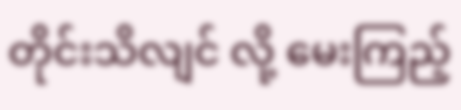တိုင်းသိလျင် လို့ မေးကြည့်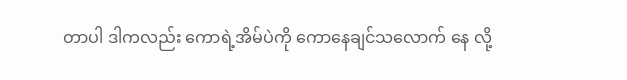တာပါ ဒါကလည်း ကောရဲ့အိမ်ပဲကို ကောနေချင်သလောက် နေ လို့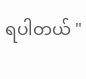ရပါတယ် "